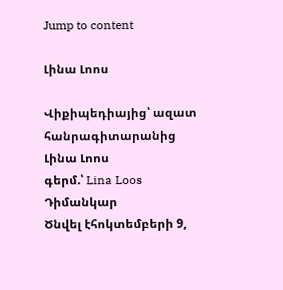Jump to content

Լինա Լոոս

Վիքիպեդիայից՝ ազատ հանրագիտարանից
Լինա Լոոս
գերմ.՝ Lina Loos
Դիմանկար
Ծնվել էհոկտեմբերի 9,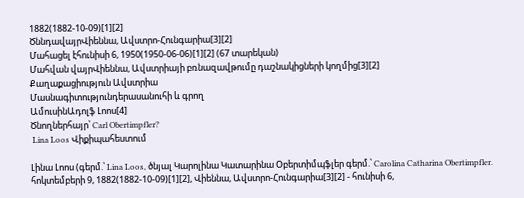1882(1882-10-09)[1][2]
ԾննդավայրՎիեննա, Ավստրո-Հունգարիա[3][2]
Մահացել էհունիսի 6, 1950(1950-06-06)[1][2] (67 տարեկան)
Մահվան վայրՎիեննա, Ավստրիայի բռնազավթումը դաշնակիցների կողմից[3][2]
Քաղաքացիություն Ավստրիա
Մասնագիտությունդերասանուհի և գրող
ԱմուսինԱդոլֆ Լոոս[4]
Ծնողներհայր՝ Carl Obertimpfler?
 Lina Loos Վիքիպահեստում

Լինա Լոոս (գերմ.՝ Lina Loos, ծնյալ Կարոլինա Կատարինա Օբերտիմպֆլեր գերմ.՝ Carolina Catharina Obertimpfler. հոկտեմբերի 9, 1882(1882-10-09)[1][2], Վիեննա, Ավստրո-Հունգարիա[3][2] - հունիսի 6,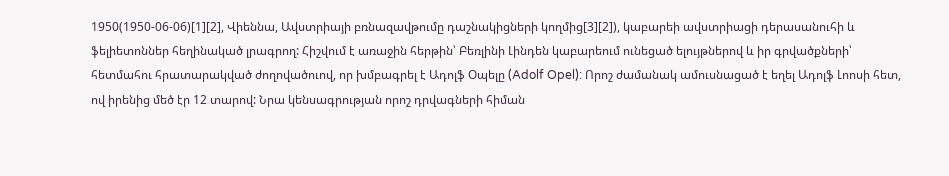1950(1950-06-06)[1][2], Վիեննա, Ավստրիայի բռնազավթումը դաշնակիցների կողմից[3][2]), կաբարեի ավստրիացի դերասանուհի և ֆելիետոններ հեղինակած լրագրող: Հիշվում է առաջին հերթին՝ Բեռլինի Լինդեն կաբարեում ունեցած ելույթներով և իր գրվածքների՝ հետմահու հրատարակված ժողովածուով, որ խմբագրել է Ադոլֆ Օպելը (Adolf Opel): Որոշ ժամանակ ամուսնացած է եղել Ադոլֆ Լոոսի հետ, ով իրենից մեծ էր 12 տարով: Նրա կենսագրության որոշ դրվագների հիման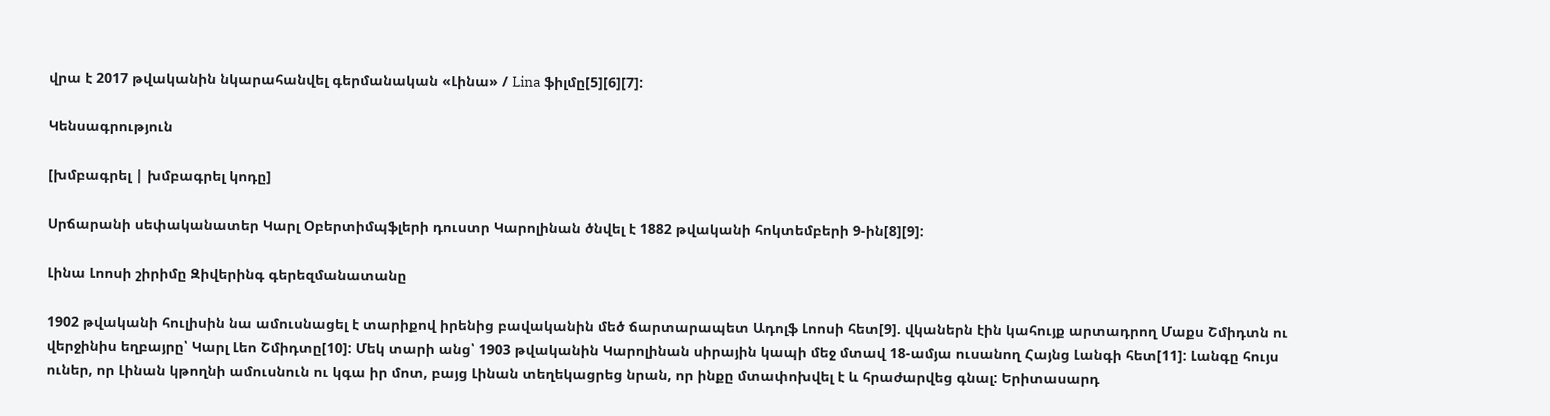վրա է 2017 թվականին նկարահանվել գերմանական «Լինա» / Lina ֆիլմը[5][6][7]:

Կենսագրություն

[խմբագրել | խմբագրել կոդը]

Սրճարանի սեփականատեր Կարլ Օբերտիմպֆլերի դուստր Կարոլինան ծնվել է 1882 թվականի հոկտեմբերի 9-ին[8][9]:

Լինա Լոոսի շիրիմը Զիվերինգ գերեզմանատանը

1902 թվականի հուլիսին նա ամուսնացել է տարիքով իրենից բավականին մեծ ճարտարապետ Ադոլֆ Լոոսի հետ[9]. վկաներն էին կահույք արտադրող Մաքս Շմիդտն ու վերջինիս եղբայրը՝ Կարլ Լեո Շմիդտը[10]: Մեկ տարի անց՝ 1903 թվականին Կարոլինան սիրային կապի մեջ մտավ 18-ամյա ուսանող Հայնց Լանգի հետ[11]: Լանգը հույս ուներ, որ Լինան կթողնի ամուսնուն ու կգա իր մոտ, բայց Լինան տեղեկացրեց նրան, որ ինքը մտափոխվել է և հրաժարվեց գնալ: Երիտասարդ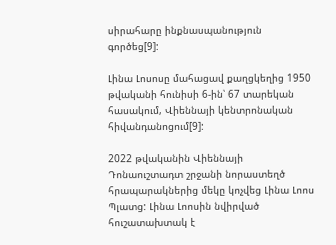սիրահարը ինքնասպանություն գործեց[9]:

Լինա Լոսոսը մահացավ քաղցկեղից 1950 թվականի հունիսի 6-ին՝ 67 տարեկան հասակում, Վիեննայի կենտրոնական հիվանդանոցում[9]:

2022 թվականին Վիեննայի Դոնաուշտադտ շրջանի նորաստեղծ հրապարակներից մեկը կոչվեց Լինա Լոոս Պլատց: Լինա Լոոսին նվիրված հուշատախտակ է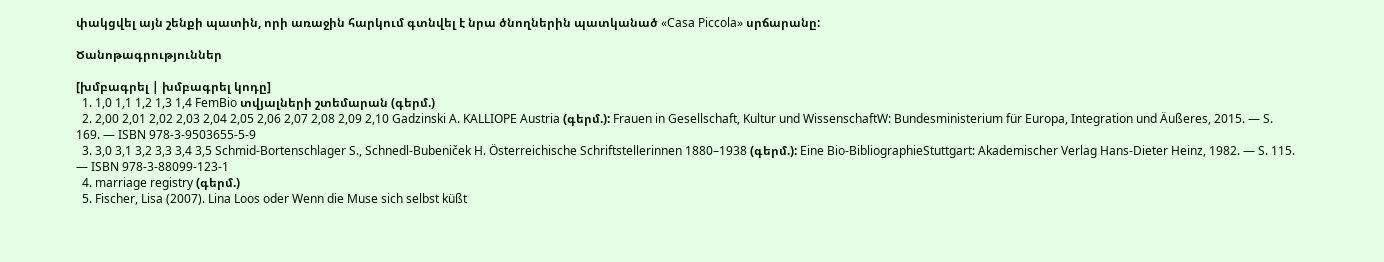փակցվել այն շենքի պատին, որի առաջին հարկում գտնվել է նրա ծնողներին պատկանած «Casa Piccola» սրճարանը:

Ծանոթագրություններ

[խմբագրել | խմբագրել կոդը]
  1. 1,0 1,1 1,2 1,3 1,4 FemBio տվյալների շտեմարան (գերմ.)
  2. 2,00 2,01 2,02 2,03 2,04 2,05 2,06 2,07 2,08 2,09 2,10 Gadzinski A. KALLIOPE Austria (գերմ.): Frauen in Gesellschaft, Kultur und WissenschaftW: Bundesministerium für Europa, Integration und Äußeres, 2015. — S. 169. — ISBN 978-3-9503655-5-9
  3. 3,0 3,1 3,2 3,3 3,4 3,5 Schmid-Bortenschlager S., Schnedl-Bubeniček H. Österreichische Schriftstellerinnen 1880–1938 (գերմ.): Eine Bio-BibliographieStuttgart: Akademischer Verlag Hans-Dieter Heinz, 1982. — S. 115. — ISBN 978-3-88099-123-1
  4. marriage registry (գերմ.)
  5. Fischer, Lisa (2007). Lina Loos oder Wenn die Muse sich selbst küßt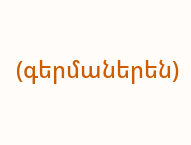(գերմաներեն)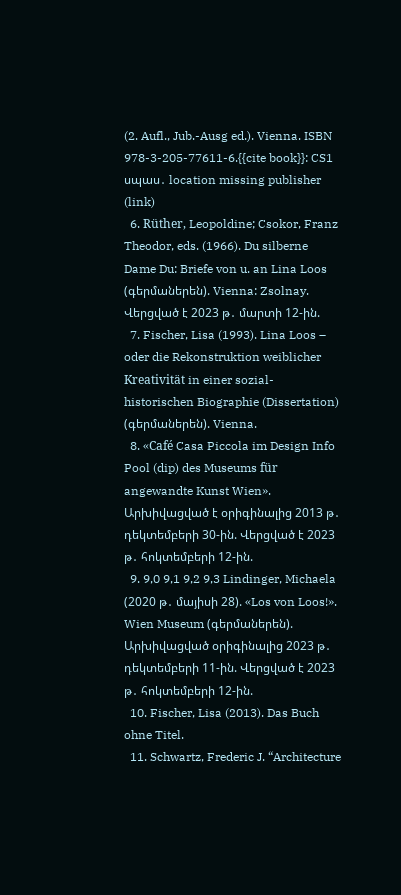(2. Aufl., Jub.-Ausg ed.). Vienna. ISBN 978-3-205-77611-6.{{cite book}}: CS1 սպաս․ location missing publisher (link)
  6. Rüther, Leopoldine; Csokor, Franz Theodor, eds. (1966). Du silberne Dame Du: Briefe von u. an Lina Loos (գերմաներեն). Vienna: Zsolnay. Վերցված է 2023 թ․ մարտի 12-ին.
  7. Fischer, Lisa (1993). Lina Loos – oder die Rekonstruktion weiblicher Kreativität in einer sozial-historischen Biographie (Dissertation) (գերմաներեն). Vienna.
  8. «Café Casa Piccola im Design Info Pool (dip) des Museums für angewandte Kunst Wien». Արխիվացված է օրիգինալից 2013 թ․ դեկտեմբերի 30-ին. Վերցված է 2023 թ․ հոկտեմբերի 12-ին.
  9. 9,0 9,1 9,2 9,3 Lindinger, Michaela (2020 թ․ մայիսի 28). «Los von Loos!». Wien Museum (գերմաներեն). Արխիվացված օրիգինալից 2023 թ․ դեկտեմբերի 11-ին. Վերցված է 2023 թ․ հոկտեմբերի 12-ին.
  10. Fischer, Lisa (2013). Das Buch ohne Titel.
  11. Schwartz, Frederic J. “Architecture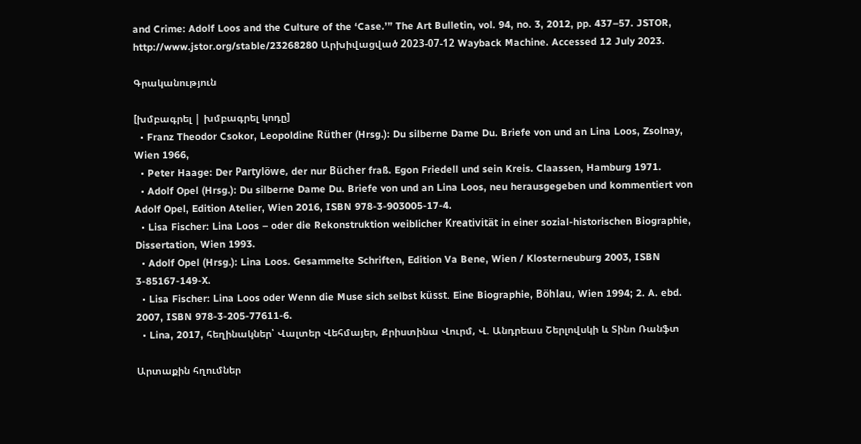and Crime: Adolf Loos and the Culture of the ‘Case.’” The Art Bulletin, vol. 94, no. 3, 2012, pp. 437–57. JSTOR, http://www.jstor.org/stable/23268280 Արխիվացված 2023-07-12 Wayback Machine. Accessed 12 July 2023.

Գրականություն

[խմբագրել | խմբագրել կոդը]
  • Franz Theodor Csokor, Leopoldine Rüther (Hrsg.): Du silberne Dame Du. Briefe von und an Lina Loos, Zsolnay, Wien 1966,
  • Peter Haage: Der Partylöwe, der nur Bücher fraß. Egon Friedell und sein Kreis. Claassen, Hamburg 1971.
  • Adolf Opel (Hrsg.): Du silberne Dame Du. Briefe von und an Lina Loos, neu herausgegeben und kommentiert von Adolf Opel, Edition Atelier, Wien 2016, ISBN 978-3-903005-17-4.
  • Lisa Fischer: Lina Loos – oder die Rekonstruktion weiblicher Kreativität in einer sozial-historischen Biographie, Dissertation, Wien 1993.
  • Adolf Opel (Hrsg.): Lina Loos. Gesammelte Schriften, Edition Va Bene, Wien / Klosterneuburg 2003, ISBN 3-85167-149-X.
  • Lisa Fischer: Lina Loos oder Wenn die Muse sich selbst küsst. Eine Biographie, Böhlau, Wien 1994; 2. A. ebd. 2007, ISBN 978-3-205-77611-6.
  • Lina, 2017, հեղինակներ՝ Վալտեր Վեհմայեր, Քրիստինա Վուրմ, Վ. Անդրեաս Շերլովսկի և Տինո Ռանֆտ

Արտաքին հղումներ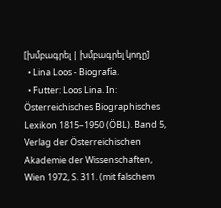[խմբագրել | խմբագրել կոդը]
  • Lina Loos - Biografía.
  • Futter: Loos Lina. In: Österreichisches Biographisches Lexikon 1815–1950 (ÖBL). Band 5, Verlag der Österreichischen Akademie der Wissenschaften, Wien 1972, S. 311. (mit falschem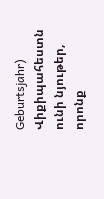Geburtsjahr)
Վիքիպահեստն ունի նյութեր, որոնք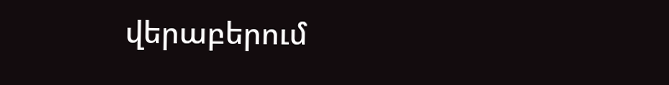վերաբերում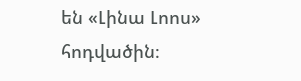են «Լինա Լոոս» հոդվածին։